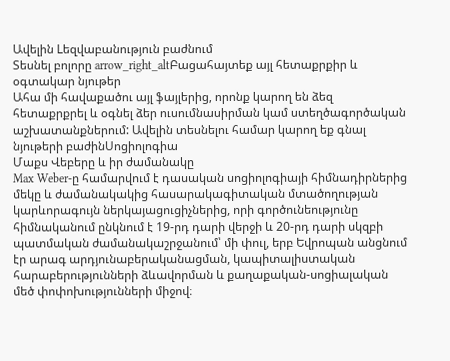Ավելին Lեզվաբանություն բաժնում
Տեսնել բոլորը arrow_right_altԲացահայտեք այլ հետաքրքիր և օգտակար նյութեր
Ահա մի հավաքածու այլ ֆայլերից, որոնք կարող են ձեզ հետաքրքրել և օգնել ձեր ուսումնասիրման կամ ստեղծագործական աշխատանքներում: Ավելին տեսնելու համար կարող եք գնալ նյութերի բաժինՍոցիոլոգիա
Մաքս Վեբերը և իր ժամանակը
Max Weber-ը համարվում է դասական սոցիոլոգիայի հիմնադիրներից մեկը և ժամանակակից հասարակագիտական մտածողության կարևորագույն ներկայացուցիչներից, որի գործունեությունը հիմնականում ընկնում է 19-րդ դարի վերջի և 20-րդ դարի սկզբի պատմական ժամանակաշրջանում՝ մի փուլ, երբ Եվրոպան անցնում էր արագ արդյունաբերականացման, կապիտալիստական հարաբերությունների ձևավորման և քաղաքական-սոցիալական մեծ փոփոխությունների միջով։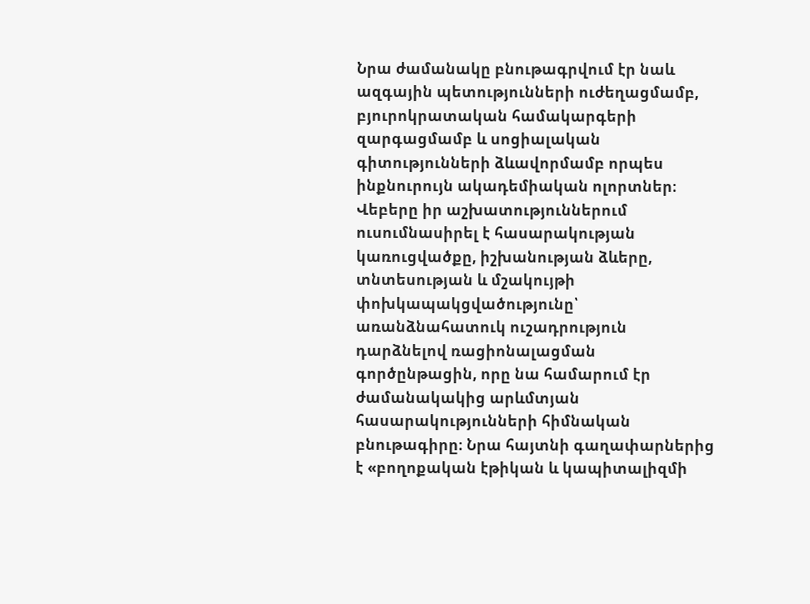Նրա ժամանակը բնութագրվում էր նաև ազգային պետությունների ուժեղացմամբ, բյուրոկրատական համակարգերի զարգացմամբ և սոցիալական գիտությունների ձևավորմամբ որպես ինքնուրույն ակադեմիական ոլորտներ։ Վեբերը իր աշխատություններում ուսումնասիրել է հասարակության կառուցվածքը, իշխանության ձևերը, տնտեսության և մշակույթի փոխկապակցվածությունը՝ առանձնահատուկ ուշադրություն դարձնելով ռացիոնալացման գործընթացին, որը նա համարում էր ժամանակակից արևմտյան հասարակությունների հիմնական բնութագիրը։ Նրա հայտնի գաղափարներից է «բողոքական էթիկան և կապիտալիզմի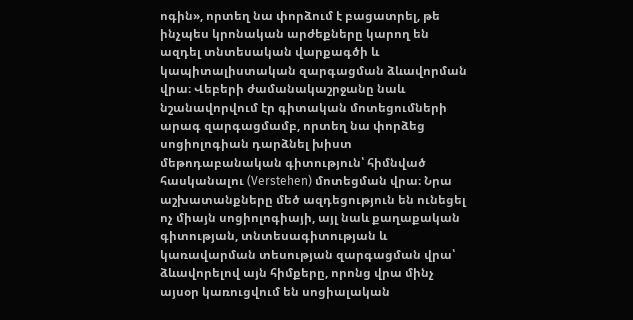ոգին», որտեղ նա փորձում է բացատրել, թե ինչպես կրոնական արժեքները կարող են ազդել տնտեսական վարքագծի և կապիտալիստական զարգացման ձևավորման վրա։ Վեբերի ժամանակաշրջանը նաև նշանավորվում էր գիտական մոտեցումների արագ զարգացմամբ, որտեղ նա փորձեց սոցիոլոգիան դարձնել խիստ մեթոդաբանական գիտություն՝ հիմնված հասկանալու (Verstehen) մոտեցման վրա։ Նրա աշխատանքները մեծ ազդեցություն են ունեցել ոչ միայն սոցիոլոգիայի, այլ նաև քաղաքական գիտության, տնտեսագիտության և կառավարման տեսության զարգացման վրա՝ ձևավորելով այն հիմքերը, որոնց վրա մինչ այսօր կառուցվում են սոցիալական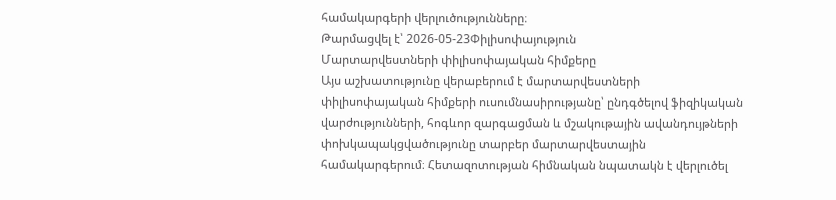համակարգերի վերլուծությունները։
Թարմացվել է՝ 2026-05-23Փիլիսոփայություն
Մարտարվեստների փիլիսոփայական հիմքերը
Այս աշխատությունը վերաբերում է մարտարվեստների փիլիսոփայական հիմքերի ուսումնասիրությանը՝ ընդգծելով ֆիզիկական վարժությունների, հոգևոր զարգացման և մշակութային ավանդույթների փոխկապակցվածությունը տարբեր մարտարվեստային համակարգերում։ Հետազոտության հիմնական նպատակն է վերլուծել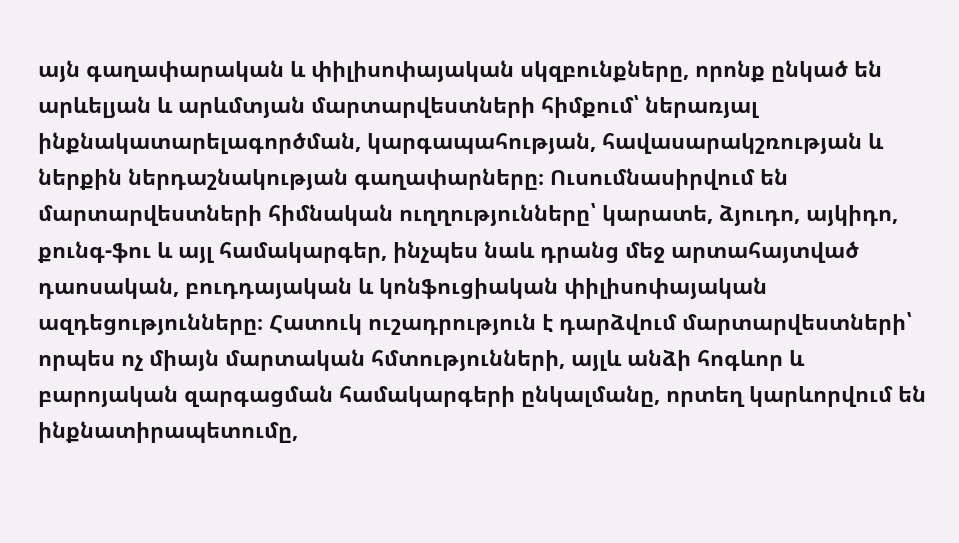այն գաղափարական և փիլիսոփայական սկզբունքները, որոնք ընկած են արևելյան և արևմտյան մարտարվեստների հիմքում՝ ներառյալ ինքնակատարելագործման, կարգապահության, հավասարակշռության և ներքին ներդաշնակության գաղափարները։ Ուսումնասիրվում են մարտարվեստների հիմնական ուղղությունները՝ կարատե, ձյուդո, այկիդո, քունգ-ֆու և այլ համակարգեր, ինչպես նաև դրանց մեջ արտահայտված դաոսական, բուդդայական և կոնֆուցիական փիլիսոփայական ազդեցությունները։ Հատուկ ուշադրություն է դարձվում մարտարվեստների՝ որպես ոչ միայն մարտական հմտությունների, այլև անձի հոգևոր և բարոյական զարգացման համակարգերի ընկալմանը, որտեղ կարևորվում են ինքնատիրապետումը,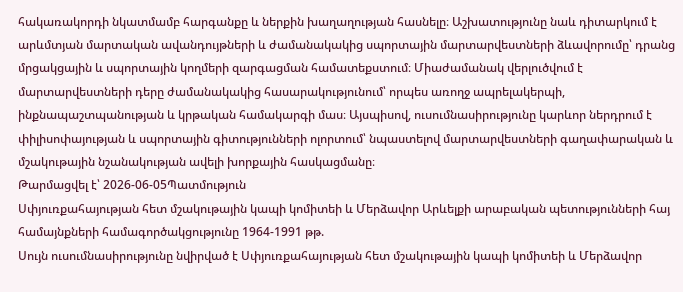հակառակորդի նկատմամբ հարգանքը և ներքին խաղաղության հասնելը։ Աշխատությունը նաև դիտարկում է արևմտյան մարտական ավանդույթների և ժամանակակից սպորտային մարտարվեստների ձևավորումը՝ դրանց մրցակցային և սպորտային կողմերի զարգացման համատեքստում։ Միաժամանակ վերլուծվում է մարտարվեստների դերը ժամանակակից հասարակությունում՝ որպես առողջ ապրելակերպի, ինքնապաշտպանության և կրթական համակարգի մաս։ Այսպիսով, ուսումնասիրությունը կարևոր ներդրում է փիլիսոփայության և սպորտային գիտությունների ոլորտում՝ նպաստելով մարտարվեստների գաղափարական և մշակութային նշանակության ավելի խորքային հասկացմանը։
Թարմացվել է՝ 2026-06-05Պատմություն
Սփյուռքահայության հետ մշակութային կապի կոմիտեի և Մերձավոր Արևելքի արաբական պետությունների հայ համայնքների համագործակցությունը 1964-1991 թթ.
Սույն ուսումնասիրությունը նվիրված է Սփյուռքահայության հետ մշակութային կապի կոմիտեի և Մերձավոր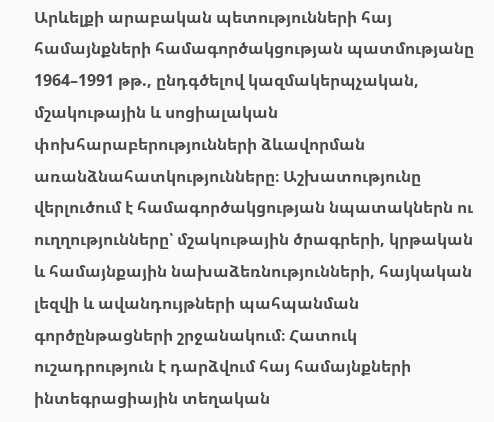Արևելքի արաբական պետությունների հայ համայնքների համագործակցության պատմությանը 1964–1991 թթ., ընդգծելով կազմակերպչական, մշակութային և սոցիալական փոխհարաբերությունների ձևավորման առանձնահատկությունները։ Աշխատությունը վերլուծում է համագործակցության նպատակներն ու ուղղությունները՝ մշակութային ծրագրերի, կրթական և համայնքային նախաձեռնությունների, հայկական լեզվի և ավանդույթների պահպանման գործընթացների շրջանակում։ Հատուկ ուշադրություն է դարձվում հայ համայնքների ինտեգրացիային տեղական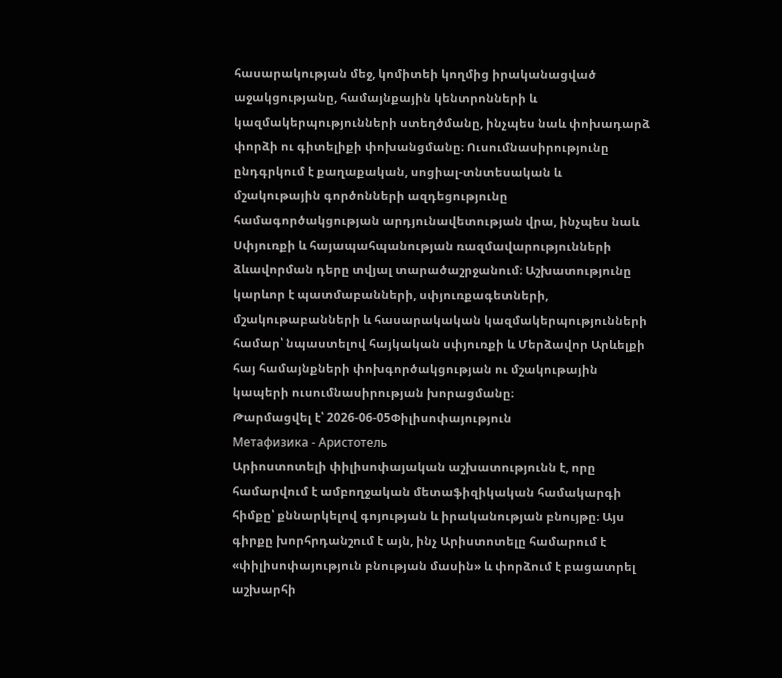հասարակության մեջ, կոմիտեի կողմից իրականացված աջակցությանը, համայնքային կենտրոնների և կազմակերպությունների ստեղծմանը, ինչպես նաև փոխադարձ փորձի ու գիտելիքի փոխանցմանը։ Ուսումնասիրությունը ընդգրկում է քաղաքական, սոցիալ-տնտեսական և մշակութային գործոնների ազդեցությունը համագործակցության արդյունավետության վրա, ինչպես նաև Սփյուռքի և հայապահպանության ռազմավարությունների ձևավորման դերը տվյալ տարածաշրջանում։ Աշխատությունը կարևոր է պատմաբանների, սփյուռքագետների, մշակութաբանների և հասարակական կազմակերպությունների համար՝ նպաստելով հայկական սփյուռքի և Մերձավոր Արևելքի հայ համայնքների փոխգործակցության ու մշակութային կապերի ուսումնասիրության խորացմանը։
Թարմացվել է՝ 2026-06-05Փիլիսոփայություն
Метафизика - Аристотель
Արիոստոտելի փիլիսոփայական աշխատությունն է, որը համարվում է ամբողջական մետաֆիզիկական համակարգի հիմքը՝ քննարկելով գոյության և իրականության բնույթը։ Այս գիրքը խորհրդանշում է այն, ինչ Արիստոտելը համարում է «փիլիսոփայություն բնության մասին» և փորձում է բացատրել աշխարհի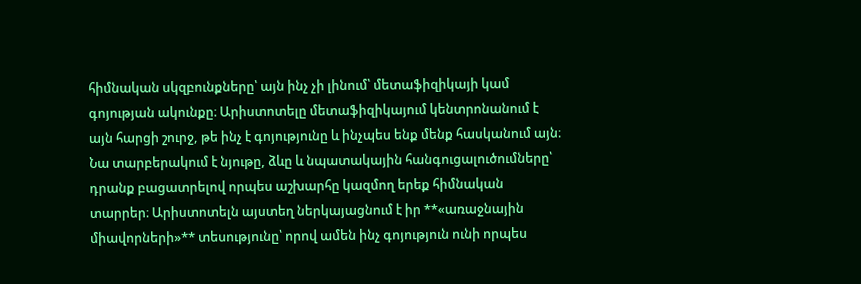հիմնական սկզբունքները՝ այն ինչ չի լինում՝ մետաֆիզիկայի կամ գոյության ակունքը։ Արիստոտելը մետաֆիզիկայում կենտրոնանում է այն հարցի շուրջ, թե ինչ է գոյությունը և ինչպես ենք մենք հասկանում այն։ Նա տարբերակում է նյութը, ձևը և նպատակային հանգուցալուծումները՝ դրանք բացատրելով որպես աշխարհը կազմող երեք հիմնական տարրեր։ Արիստոտելն այստեղ ներկայացնում է իր **«առաջնային միավորների»** տեսությունը՝ որով ամեն ինչ գոյություն ունի որպես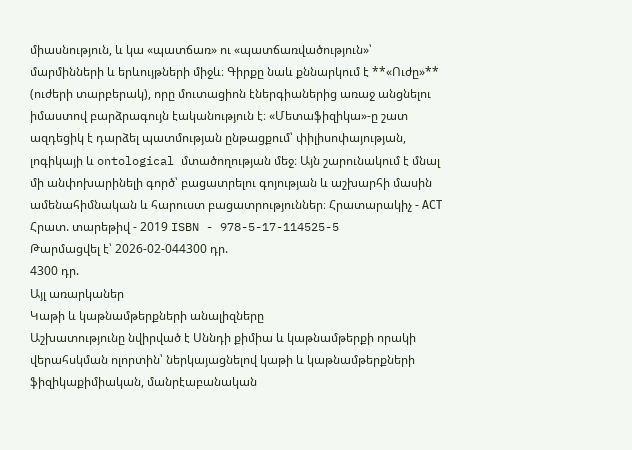միասնություն, և կա «պատճառ» ու «պատճառվածություն»՝ մարմինների և երևույթների միջև։ Գիրքը նաև քննարկում է **«Ուժը»** (ուժերի տարբերակ), որը մուտացիոն էներգիաներից առաջ անցնելու իմաստով բարձրագույն էականություն է։ «Մետաֆիզիկա»-ը շատ ազդեցիկ է դարձել պատմության ընթացքում՝ փիլիսոփայության, լոգիկայի և ontological մտածողության մեջ։ Այն շարունակում է մնալ մի անփոխարինելի գործ՝ բացատրելու գոյության և աշխարհի մասին ամենահիմնական և հարուստ բացատրություններ։ Հրատարակիչ - АСТ Հրատ. տարեթիվ - 2019 ISBN - 978-5-17-114525-5
Թարմացվել է՝ 2026-02-044300 դր.
4300 դր.
Այլ առարկաներ
Կաթի և կաթնամթերքների անալիզները
Աշխատությունը նվիրված է Սննդի քիմիա և կաթնամթերքի որակի վերահսկման ոլորտին՝ ներկայացնելով կաթի և կաթնամթերքների ֆիզիկաքիմիական, մանրէաբանական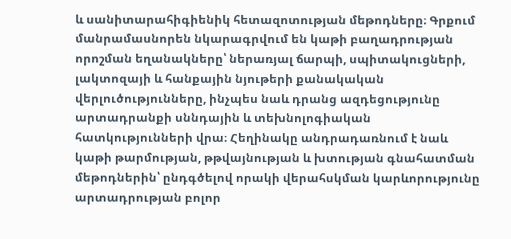և սանիտարահիգիենիկ հետազոտության մեթոդները։ Գրքում մանրամասնորեն նկարագրվում են կաթի բաղադրության որոշման եղանակները՝ ներառյալ ճարպի, սպիտակուցների, լակտոզայի և հանքային նյութերի քանակական վերլուծությունները, ինչպես նաև դրանց ազդեցությունը արտադրանքի սննդային և տեխնոլոգիական հատկությունների վրա։ Հեղինակը անդրադառնում է նաև կաթի թարմության, թթվայնության և խտության գնահատման մեթոդներին՝ ընդգծելով որակի վերահսկման կարևորությունը արտադրության բոլոր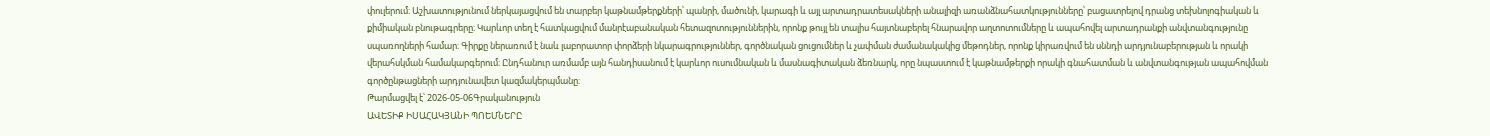փուլերում։ Աշխատությունում ներկայացվում են տարբեր կաթնամթերքների՝ պանրի, մածունի, կարագի և այլ արտադրատեսակների անալիզի առանձնահատկությունները՝ բացատրելով դրանց տեխնոլոգիական և քիմիական բնութագրերը։ Կարևոր տեղ է հատկացվում մանրէաբանական հետազոտություններին, որոնք թույլ են տալիս հայտնաբերել հնարավոր աղտոտումները և ապահովել արտադրանքի անվտանգությունը սպառողների համար։ Գիրքը ներառում է նաև լաբորատոր փորձերի նկարագրություններ, գործնական ցուցումներ և չափման ժամանակակից մեթոդներ, որոնք կիրառվում են սննդի արդյունաբերության և որակի վերահսկման համակարգերում։ Ընդհանուր առմամբ այն հանդիսանում է կարևոր ուսումնական և մասնագիտական ձեռնարկ, որը նպաստում է կաթնամթերքի որակի գնահատման և անվտանգության ապահովման գործընթացների արդյունավետ կազմակերպմանը։
Թարմացվել է՝ 2026-05-06Գրականություն
ԱՎԵՏԻՔ ԻՍԱՀԱԿՅԱՆԻ ՊՈԵՄՆԵՐԸ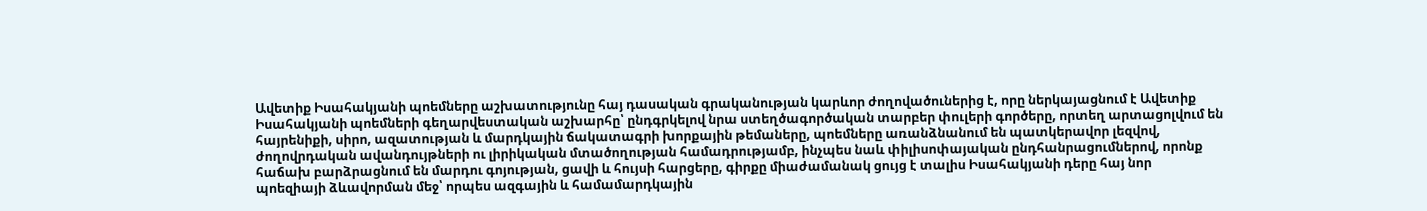Ավետիք Իսահակյանի պոեմները աշխատությունը հայ դասական գրականության կարևոր ժողովածուներից է, որը ներկայացնում է Ավետիք Իսահակյանի պոեմների գեղարվեստական աշխարհը՝ ընդգրկելով նրա ստեղծագործական տարբեր փուլերի գործերը, որտեղ արտացոլվում են հայրենիքի, սիրո, ազատության և մարդկային ճակատագրի խորքային թեմաները, պոեմները առանձնանում են պատկերավոր լեզվով, ժողովրդական ավանդույթների ու լիրիկական մտածողության համադրությամբ, ինչպես նաև փիլիսոփայական ընդհանրացումներով, որոնք հաճախ բարձրացնում են մարդու գոյության, ցավի և հույսի հարցերը, գիրքը միաժամանակ ցույց է տալիս Իսահակյանի դերը հայ նոր պոեզիայի ձևավորման մեջ՝ որպես ազգային և համամարդկային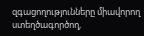զգացողությունները միավորող ստեղծագործող,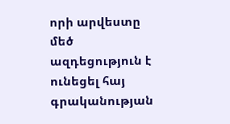որի արվեստը մեծ ազդեցություն է ունեցել հայ գրականության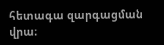հետագա զարգացման վրա։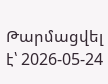Թարմացվել է՝ 2026-05-24